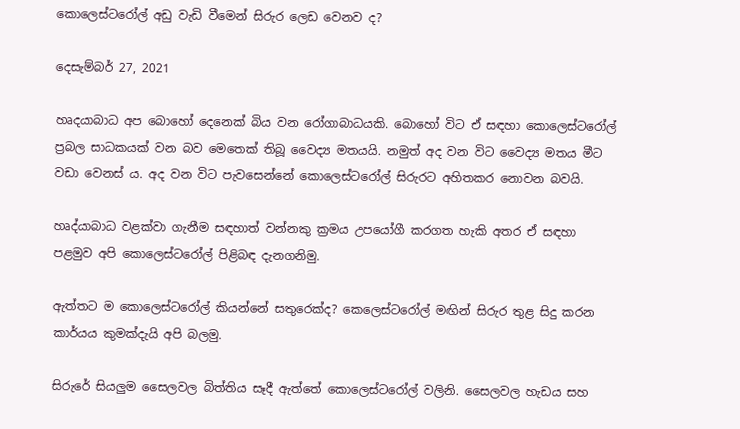කොලෙස්ටරෝල් අඩු වැඩි වීමෙන් සිරුර ලෙඩ වෙනව ද?

දෙසැම්බර් 27, 2021

හෘදයාබාධ අප බොහෝ දෙනෙක් බිය වන රෝගාබාධයකි. බොහෝ විට ඒ සඳහා කොලෙස්ටරෝල් ප්‍රබල සාධකයක් වන බව මෙතෙක් තිබූ වෛද්‍ය මතයයි. නමුත් අද වන විට වෛද්‍ය මතය මීට වඩා වෙනස් ය. අද වන විට පැවසෙන්නේ කොලෙස්ටරෝල් සිරුරට අහිතකර නොවන බවයි.

හෘද්යාබාධ වළක්වා ගැනීම සඳහාත් වන්නකු ක්‍රමය උපයෝගී කරගත හැකි අතර ඒ සඳහා පළමුව අපි කොලෙස්ටරෝල් පිළිබඳ දැනගනිමු.

ඇත්තට ම කොලෙස්ටරෝල් කියන්නේ සතුරෙක්ද? කෙලෙස්ටරෝල් මඟින් සිරුර තුළ සිදු කරන කාර්යය කුමක්දැයි අපි බලමු.

සිරුරේ සියලුම සෛලවල බිත්තිය සෑදී ඇත්තේ කොලෙස්ටරෝල් වලිනි. සෛලවල හැඩය සහ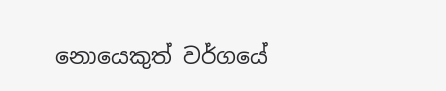නොයෙකුත් වර්ගයේ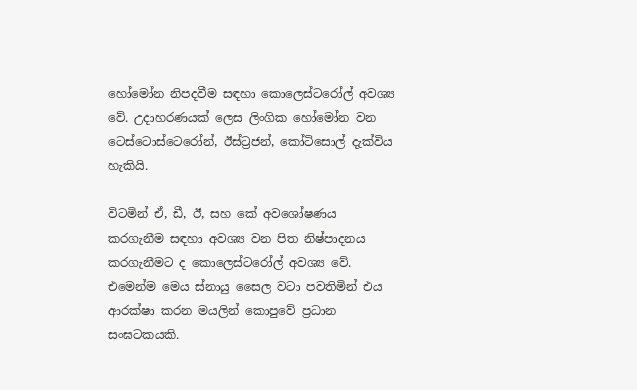හෝමෝන නිපදවීම සඳහා කොලෙස්ටරෝල් අවශ්‍ය වේ. උදාහරණයක් ලෙස ලිංගික හෝමෝන වන ටෙස්ටොස්ටෙරෝන්, ඊස්ට්‍රජන්, කෝටිසොල් දැක්විය හැකියි.

විටමින් ඒ, ඩී, ඊ, සහ කේ අවශෝෂණය කරගැනීම සඳහා අවශ්‍ය වන පිත නිෂ්පාදනය කරගැනීමට ද කොලෙස්ටරෝල් අවශ්‍ය වේ. එමෙන්ම මෙය ස්නායු සෛල වටා පවතිමින් එය ආරක්ෂා කරන මයලින් කොපුවේ ප්‍රධාන සංඝටකයකි.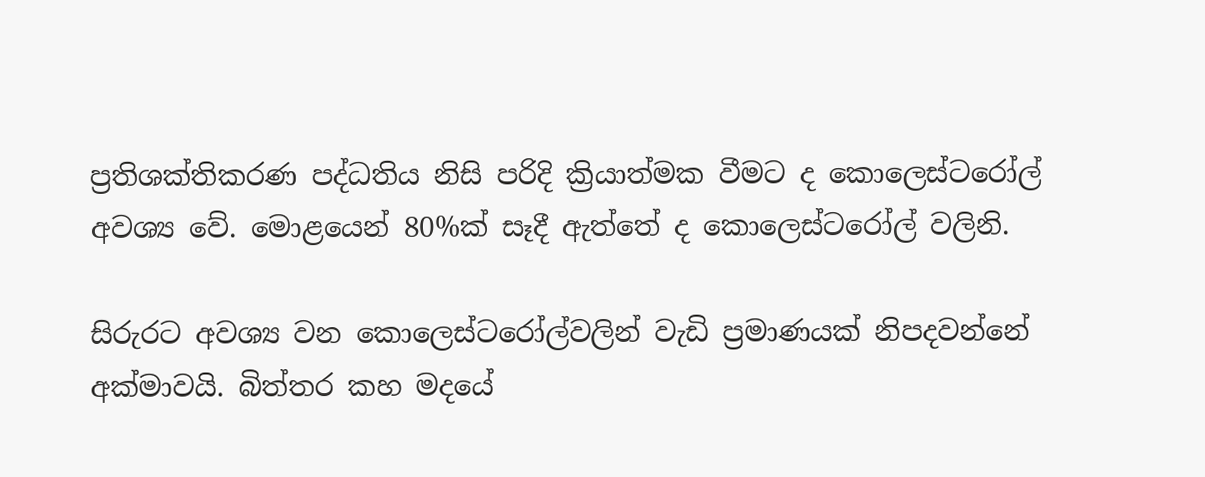ප්‍රතිශක්තිකරණ පද්ධතිය නිසි පරිදි ක්‍රියාත්මක වීමට ද කොලෙස්ටරෝල් අවශ්‍ය වේ. මොළයෙන් 80%ක් සෑදී ඇත්තේ ද කොලෙස්ටරෝල් වලිනි.

සිරුරට අවශ්‍ය වන කොලෙස්ටරෝල්වලින් වැඩි ප්‍රමාණයක් නිපදවන්නේ අක්මාවයි. බිත්තර කහ මදයේ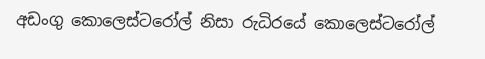අඩංගු කොලෙස්ටරෝල් නිසා රුධිරයේ කොලෙස්ටරෝල්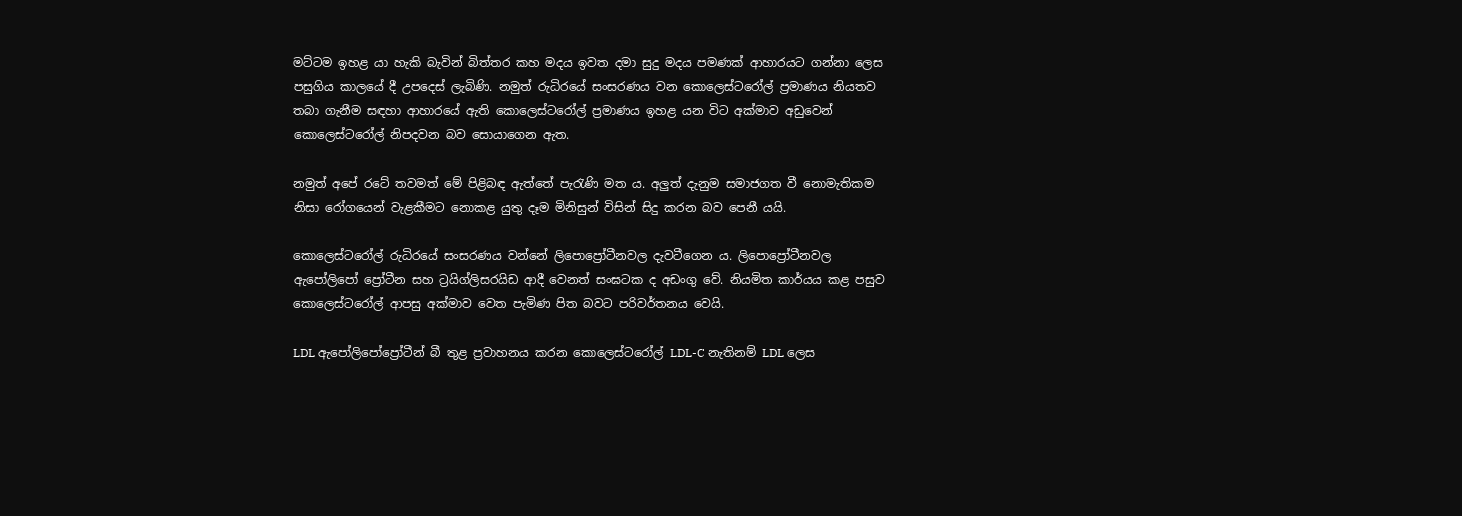මට්ටම ඉහළ යා හැකි බැවින් බිත්තර කහ මදය ඉවත දමා සුදු මදය පමණක් ආහාරයට ගන්නා ලෙස පසුගිය කාලයේ දී උපදෙස් ලැබිණි. නමුත් රුධිරයේ සංසරණය වන කොලෙස්ටරෝල් ප්‍රමාණය නියතව තබා ගැනීම සඳහා ආහාරයේ ඇති කොලෙස්ටරෝල් ප්‍රමාණය ඉහළ යන විට අක්මාව අඩුවෙන් කොලෙස්ටරෝල් නිපදවන බව සොයාගෙන ඇත.

නමුත් අපේ රටේ තවමත් මේ පිළිබඳ ඇත්තේ පැරැණි මත ය. අලුත් දැනුම සමාජගත වී නොමැතිකම නිසා රෝගයෙන් වැළකීමට නොකළ යුතු දෑම මිනිසුන් විසින් සිදු කරන බව පෙනී යයි.

කොලෙස්ටරෝල් රුධිරයේ සංසරණය වන්නේ ලිපොප්‍රෝටීනවල දැවටීගෙන ය. ලිපොප්‍රෝටීනවල ඇපෝලිපෝ ප්‍රෝටීන සහ ට්‍රයිග්ලිසරයිඩ ආදී වෙනත් සංඝටක ද අඩංගු වේ. නියමිත කාර්යය කළ පසුව කොලෙස්ටරෝල් ආපසු අක්මාව වෙත පැමිණ පිත බවට පරිවර්තනය වෙයි.

LDL ඇපෝලිපෝප්‍රෝටීන් බී තුළ ප්‍රවාහනය කරන කොලෙස්ටරෝල් LDL-C නැතිනම් LDL ලෙස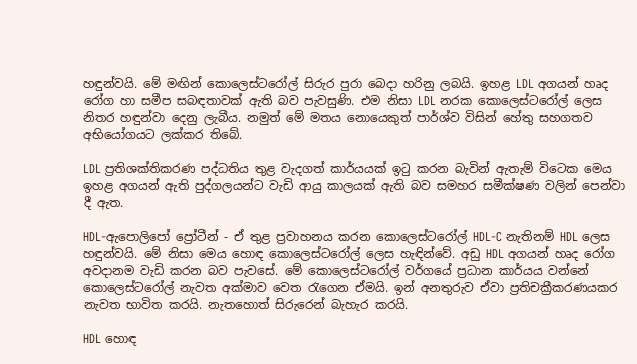හඳුන්වයි. මේ මඟින් කොලෙස්ටරෝල් සිරුර පුරා බෙදා හරිනු ලබයි. ඉහළ LDL අගයන් හෘද රෝග හා සමීප සබඳතාවක් ඇති බව පැවසුණි. එම නිසා LDL නරක කොලෙස්ටරෝල් ලෙස නිතර හඳුන්වා දෙනු ලැබීය. නමුත් මේ මතය නොයෙකුත් පාර්ශ්ව විසින් හේතු සහගතව අභියෝගයට ලක්කර තිබේ.

LDL ප්‍රතිශක්තිකරණ පද්ධතිය තුළ වැදගත් කාර්යයක් ඉටු කරන බැවින් ඇතැම් විටෙක මෙය ඉහළ අගයන් ඇති පුද්ගලයන්ට වැඩි ආයු කාලයක් ඇති බව සමහර සමීක්ෂණ වලින් පෙන්වා දී ඇත.

HDL-ඇපොලිපෝ ප්‍රෝටීන් - ඒ තුළ ප්‍රවාහනය කරන කොලෙස්ටරෝල් HDL-C නැතිනම් HDL ලෙස හඳුන්වයි. මේ නිසා මෙය හොඳ කොලෙස්ටරෝල් ලෙස හැඳින්වේ. අඩු HDL අගයන් හෘද රෝග අවදානම වැඩි කරන බව පැවසේ. මේ කොලෙස්ටරෝල් වර්ගයේ ප්‍රධාන කාර්යය වන්නේ කොලෙස්ටරෝල් නැවත අක්මාව වෙත රැගෙන ඒමයි. ඉන් අනතුරුව ඒවා ප්‍රතිචක්‍රීකරණයකර නැවත භාවිත කරයි. නැතහොත් සිරුරෙන් බැහැර කරයි.

HDL හොඳ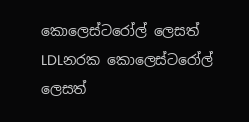කොලෙස්ටරෝල් ලෙසත් LDLනරක කොලෙස්ටරෝල් ලෙසත්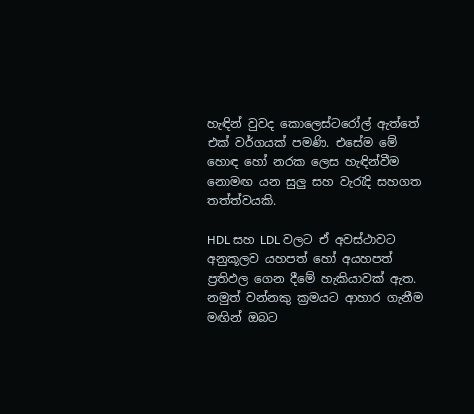හැඳින් වුවද කොලෙස්ටරෝල් ඇත්තේ එක් වර්ගයක් පමණි. එසේම මේ හොඳ හෝ නරක ලෙස හැඳින්වීම නොමඟ යන සුලු සහ වැරැදි සහගත තත්ත්වයකි.

HDL සහ LDL වලට ඒ අවස්ථාවට අනුකූලව යහපත් හෝ අයහපත් ප්‍රතිඵල ගෙන දීමේ හැකියාවක් ඇත. නමුත් වන්නකු ක්‍රමයට ආහාර ගැනීම මඟින් ඔබට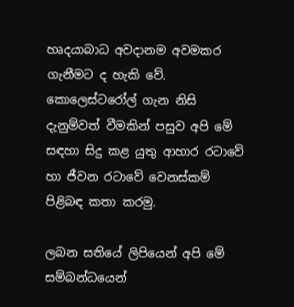හෘදයාබාධ අවදානම අවමකර ගැනීමට ද හැකි වේ. කොලෙස්ටරෝල් ගැන නිසි දැනුම්වත් වීමකින් පසුව අපි මේ සඳහා සිදු කළ යුතු ආහාර රටාවේ හා ජීවන රටාවේ වෙනස්කම් පිළිබඳ කතා කරමු.

ලබන සතියේ ලිපියෙන් අපි මේ සම්බන්ධයෙන්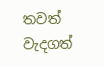තවත් වැදගත්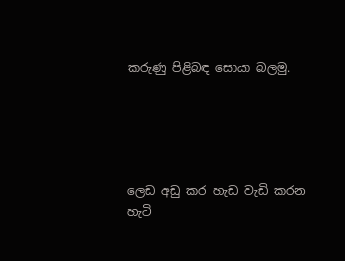කරුණු පිළිබඳ සොයා බලමු.





ලෙඩ අඩු කර හැඩ වැඩි කරන හැටි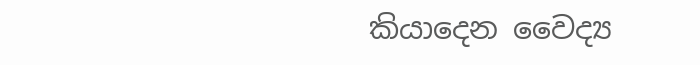කියාදෙන වෛද්‍ය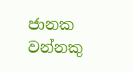ජානක වන්නකු